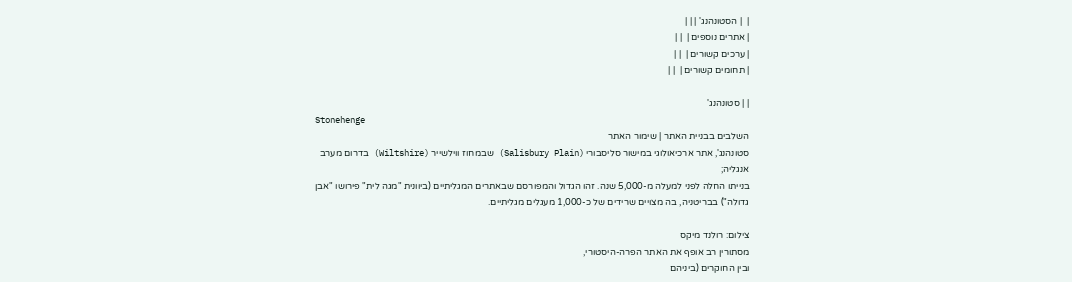|  | הסטונהנג' | | |
| אתרים נוספים |  | |
| ערכים קשורים |  | |
| תחומים קשורים |  | |

| | סטונהנג'
Stonehenge
השלבים בבניית האתר | שימור האתר
סטונהנג', אתר ארכיאולוגי במישור סליסבורי (Salisbury Plain) שבמחוז ווילשייר (Wiltshire) בדרום מערב אנגליה;
בנייתו החלה לפני למעלה מ-5,000 שנה. זהו הגדול והמפורסם שבאתרים המגליתיים (ביוונית "מגה לית" פירושו "אבן גדולה") בבריטניה, בה מצויים שרידים של כ-1,000 מעגלים מגליתיים.

צילום: רולנד מיקס
מסתורין רב אופף את האתר הפרה-היסטורי,
ובין החוקרים (ביניהם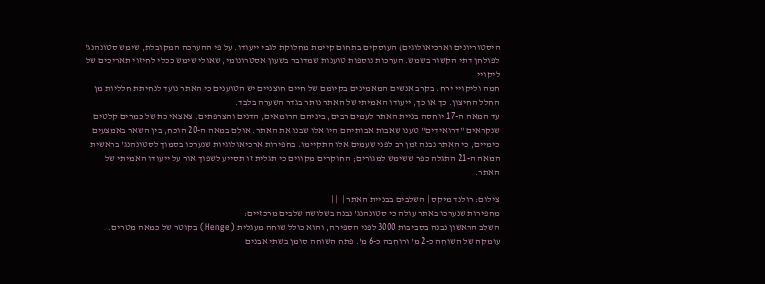היסטוריונים וארכיאולוגים) העוסקים בתחום קיימת מחלוקת לגבי ייעודו. על פי ההערכה המקובלת, שימש סטונהנג' לפולחן דתי הקשור בשמש. הערכות נוספות טוענות שמדובר בשעון אסטרונומי, שאולי שימש ככלי לחיזוי תאריכים של ליקויי
חמה וליקויי ירח. בקרב אנשים המאמינים בקיומם של חיים חוצניים יש הטוענים כי האתר נועד לנחיתת חלליות מן החלל החיצון. כך או כך, ייעודו האמיתי של האתר נותר בגדר השערה בלבד.
עד המאה ה-17 יוחסה בניית האתר לעמים רבים, ביניהם הרומאים, הדנים והצרפתים. צאצאי כת של כמרים קלטים שנקראים "דרואידים" טענו שאבות אבותיהם היו אלו שבנו את האתר. אולם במאה ה-20 הוכח, בין השאר באמצעים כימיים, כי האתר נבנה זמן רב לפני שעמים אלו התקיימו. בחפירות ארכיאולוגיות שנערכו בסמוך לסטונהנג' בראשית המאה ה-21 התגלה כפר ששימש למגורים; החוקרים מקווים כי תגלית זו תסייע לשפוך אור על ייעודו האמיתי של האתר.

צילום: רולנד מיקס | השלבים בבניית האתר |  | |
מחפירות שנערכו באתר עולה כי סטונהנג' נבנה בשלושה שלבים מרכזיים:
השלב הראשון נבנה בסביבות 3000 לפני הספירה, והוא כולל שוחה מעגלית (Henge) בקוטר של כמאה מטרים. עומקה של השוחה כ-2 מ' ורוחבה כ-6 מ'. פתח השוחה סומן בשתי אבנים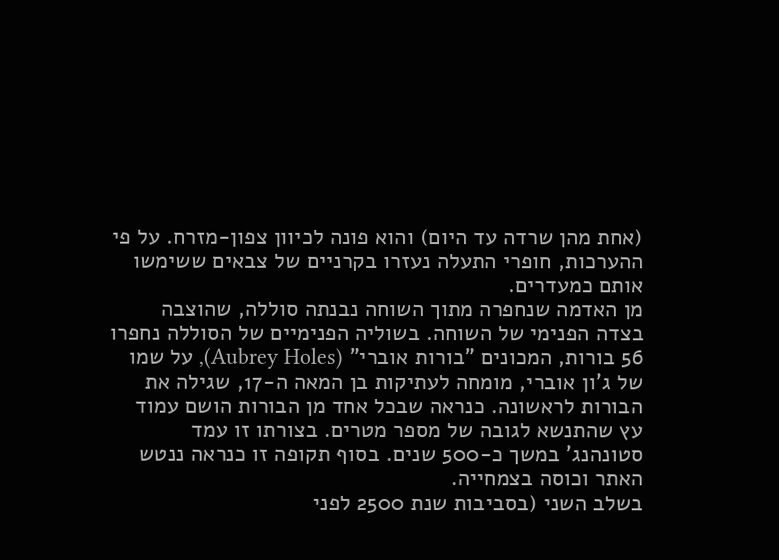(אחת מהן שרדה עד היום) והוא פונה לכיוון צפון-מזרח. על פי ההערכות, חופרי התעלה נעזרו בקרניים של צבאים ששימשו אותם כמעדרים.
מן האדמה שנחפרה מתוך השוחה נבנתה סוללה, שהוצבה בצדה הפנימי של השוחה. בשוליה הפנימיים של הסוללה נחפרו 56 בורות, המכונים "בורות אוברי" (Aubrey Holes), על שמו של ג'ון אוברי, מומחה לעתיקות בן המאה ה-17, שגילה את הבורות לראשונה. כנראה שבכל אחד מן הבורות הושם עמוד עץ שהתנשא לגובה של מספר מטרים. בצורתו זו עמד סטונהנג' במשך כ-500 שנים. בסוף תקופה זו כנראה ננטש האתר וכוסה בצמחייה.
בשלב השני (בסביבות שנת 2500 לפני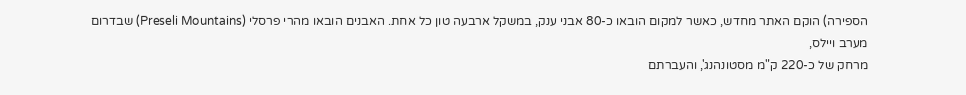הספירה) הוקם האתר מחדש, כאשר למקום הובאו כ-80 אבני ענק, במשקל ארבעה טון כל אחת. האבנים הובאו מהרי פרסלי (Preseli Mountains) שבדרום מערב ויילס,
מרחק של כ-220 ק"מ מסטונהנג', והעברתם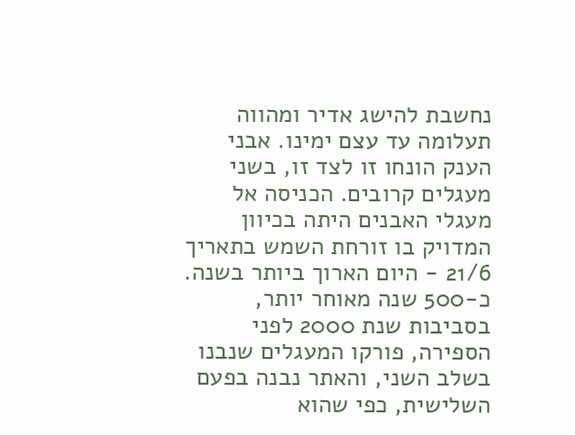נחשבת להישג אדיר ומהווה תעלומה עד עצם ימינו. אבני הענק הונחו זו לצד זו, בשני מעגלים קרובים. הכניסה אל מעגלי האבנים היתה בכיוון המדויק בו זורחת השמש בתאריך 21/6 - היום הארוך ביותר בשנה.
כ-500 שנה מאוחר יותר, בסביבות שנת 2000 לפני הספירה, פורקו המעגלים שנבנו בשלב השני, והאתר נבנה בפעם השלישית, כפי שהוא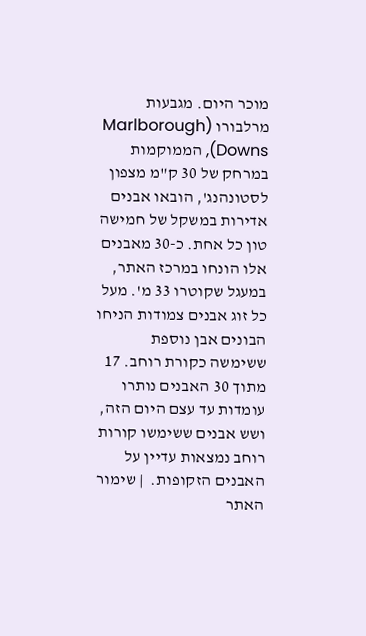מוכר היום. מגבעות מרלבורו (Marlborough Downs), הממוקמות במרחק של 30 ק"מ מצפון לסטונהנג', הובאו אבנים אדירות במשקל של חמישה טון כל אחת. כ-30 מאבנים אלו הונחו במרכז האתר, במעגל שקוטרו 33 מ'. מעל כל זוג אבנים צמודות הניחו הבונים אבן נוספת ששימשה כקורת רוחב. 17 מתוך 30 האבנים נותרו עומדות עד עצם היום הזה, ושש אבנים ששימשו קורות רוחב נמצאות עדיין על האבנים הזקופות.  | שימור האתר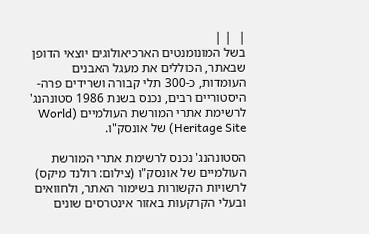|  | |
בשל המונומנטים הארכיאולוגים יוצאי הדופן שבאתר, הכוללים את מעגל האבנים העומדות, כ-300 תלי קבורה ושרידים פרה-היסטוריים רבים, נכנס בשנת 1986 סטונהנג' לרשימת אתרי המורשת העולמיים (World Heritage Site) של אונסק"ו.

הסטונהנג' נכנס לרשימת אתרי המורשת העולמיים של אונסק"ו (צילום: רולנד מיקס)
לרשויות הקשורות בשימור האתר, ולחוואים ובעלי הקרקעות באזור אינטרסים שונים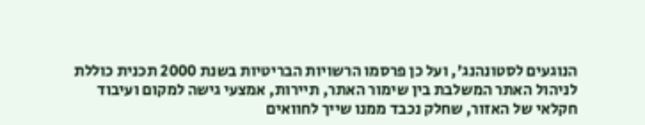הנוגעים לסטונהנג', ועל כן פרסמו הרשויות הבריטיות בשנת 2000 תכנית כוללת לניהול האתר המשלבת בין שימור האתר, תיירות, אמצעי גישה למקום ועיבוד חקלאי של האזור, שחלק נכבד ממנו שייך לחוואים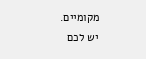מקומיים.
יש לכם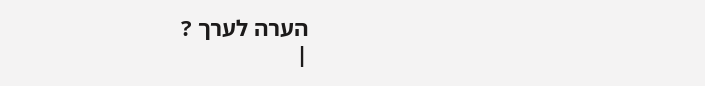הערה לערך ?
|